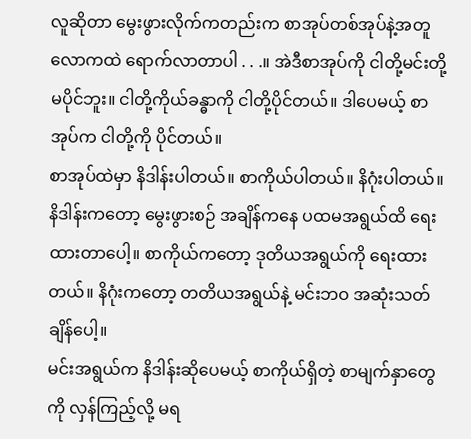လူဆိုတာ မွေးဖွားလိုက်ကတည်းက စာအုပ်တစ်အုပ်နဲ့အတူ လောကထဲ ရောက်လာတာပါ . . .။ အဲဒီစာအုပ်ကို ငါတို့မင်းတို့ မပိုင်ဘူး။ ငါတို့ကိုယ်ခန္ဓာကို ငါတို့ပိုင်တယ်။ ဒါပေမယ့် စာအုပ်က ငါတို့ကို ပိုင်တယ်။
စာအုပ်ထဲမှာ နိဒါန်းပါတယ်။ စာကိုယ်ပါတယ်။ နိဂုံးပါတယ်။ နိဒါန်းကတော့ မွေးဖွားစဉ် အချိန်ကနေ ပထမအရွယ်ထိ ရေးထားတာပေါ့။ စာကိုယ်ကတော့ ဒုတိယအရွယ်ကို ရေးထားတယ်။ နိဂုံးကတော့ တတိယအရွယ်နဲ့ မင်းဘဝ အဆုံးသတ်ချိန်ပေါ့။
မင်းအရွယ်က နိဒါန်းဆိုပေမယ့် စာကိုယ်ရှိတဲ့ စာမျက်နှာတွေကို လှန်ကြည့်လို့ မရ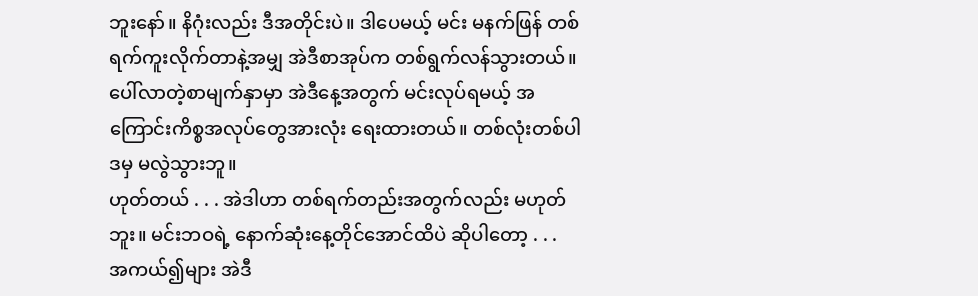ဘူးနော်။ နိဂုံးလည်း ဒီအတိုင်းပဲ။ ဒါပေမယ့် မင်း မနက်ဖြန် တစ်ရက်ကူးလိုက်တာနဲ့အမျှ အဲဒီစာအုပ်က တစ်ရွက်လန်သွားတယ်။ ပေါ်လာတဲ့စာမျက်နှာမှာ အဲဒီနေ့အတွက် မင်းလုပ်ရမယ့် အကြောင်းကိစ္စအလုပ်တွေအားလုံး ရေးထားတယ်။ တစ်လုံးတစ်ပါဒမှ မလွဲသွားဘူ။
ဟုတ်တယ် . . . အဲဒါဟာ တစ်ရက်တည်းအတွက်လည်း မဟုတ်ဘူး။ မင်းဘဝရဲ့ နောက်ဆုံးနေ့တိုင်အောင်ထိပဲ ဆိုပါတော့ . . .
အကယ်၍များ အဲဒီ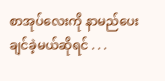စာအုပ်လေးကို နာမည်ပေးချင်ခဲ့မယ်ဆိုရင် . . .